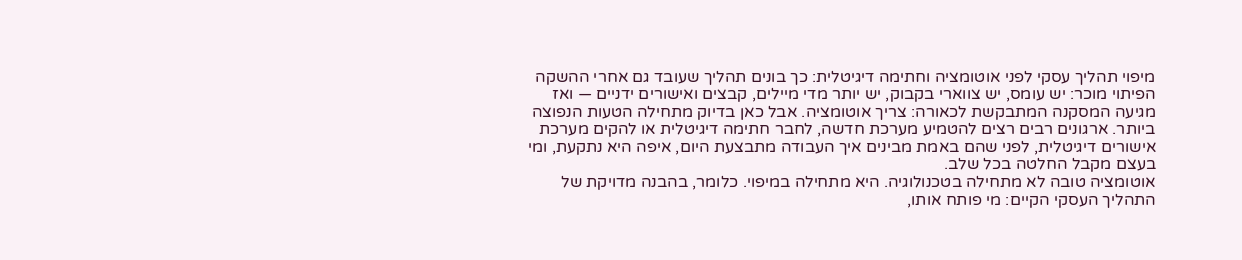מיפוי תהליך עסקי לפני אוטומציה וחתימה דיגיטלית: כך בונים תהליך שעובד גם אחרי ההשקה
הפיתוי מוכר: יש עומס, יש צווארי בקבוק, יש יותר מדי מיילים, קבצים ואישורים ידניים — ואז מגיעה המסקנה המתבקשת לכאורה: צריך אוטומציה. אבל כאן בדיוק מתחילה הטעות הנפוצה ביותר. ארגונים רבים רצים להטמיע מערכת חדשה, לחבר חתימה דיגיטלית או להקים מערכת אישורים דיגיטלית, לפני שהם באמת מבינים איך העבודה מתבצעת היום, איפה היא נתקעת, ומי בעצם מקבל החלטה בכל שלב.
אוטומציה טובה לא מתחילה בטכנולוגיה. היא מתחילה במיפוי. כלומר, בהבנה מדויקת של התהליך העסקי הקיים: מי פותח אותו,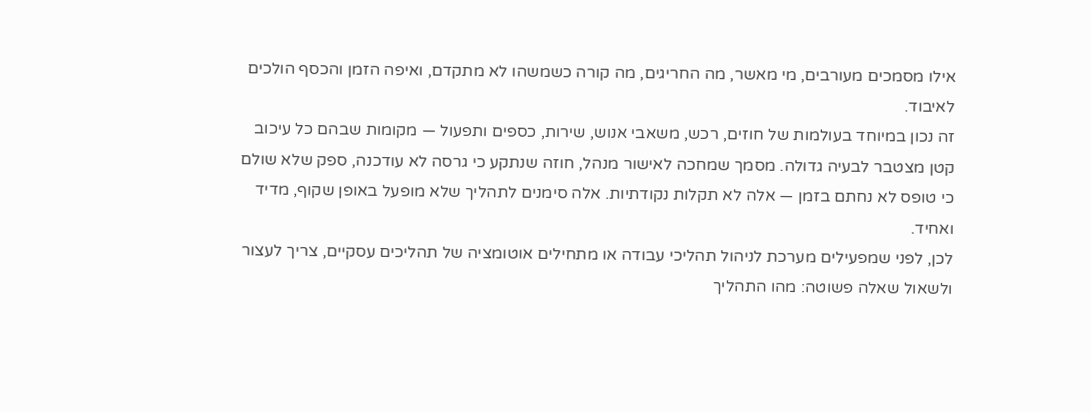אילו מסמכים מעורבים, מי מאשר, מה החריגים, מה קורה כשמשהו לא מתקדם, ואיפה הזמן והכסף הולכים לאיבוד.
זה נכון במיוחד בעולמות של חוזים, רכש, משאבי אנוש, שירות, כספים ותפעול — מקומות שבהם כל עיכוב קטן מצטבר לבעיה גדולה. מסמך שמחכה לאישור מנהל, חוזה שנתקע כי גרסה לא עודכנה, ספק שלא שולם כי טופס לא נחתם בזמן — אלה לא תקלות נקודתיות. אלה סימנים לתהליך שלא מופעל באופן שקוף, מדיד ואחיד.
לכן, לפני שמפעילים מערכת לניהול תהליכי עבודה או מתחילים אוטומציה של תהליכים עסקיים, צריך לעצור ולשאול שאלה פשוטה: מהו התהליך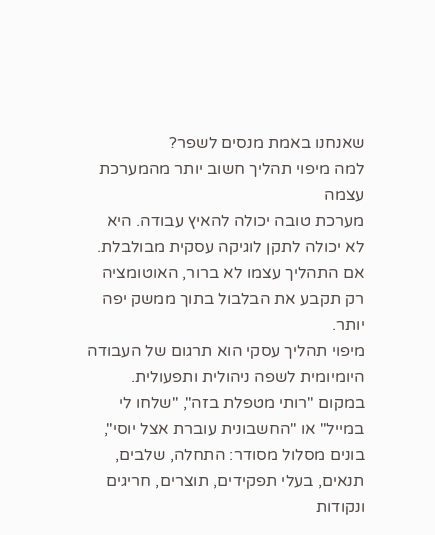שאנחנו באמת מנסים לשפר?
למה מיפוי תהליך חשוב יותר מהמערכת עצמה
מערכת טובה יכולה להאיץ עבודה. היא לא יכולה לתקן לוגיקה עסקית מבולבלת. אם התהליך עצמו לא ברור, האוטומציה רק תקבע את הבלבול בתוך ממשק יפה יותר.
מיפוי תהליך עסקי הוא תרגום של העבודה היומיומית לשפה ניהולית ותפעולית. במקום "רותי מטפלת בזה", "שלחו לי במייל" או "החשבונית עוברת אצל יוסי", בונים מסלול מסודר: התחלה, שלבים, תנאים, בעלי תפקידים, תוצרים, חריגים ונקודות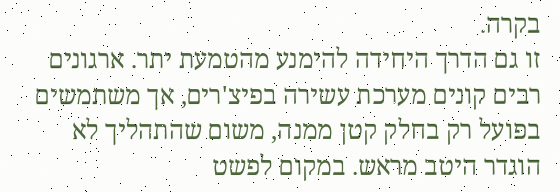בקרה.
זו גם הדרך היחידה להימנע מהטמעת יתר. ארגונים רבים קונים מערכת עשירה בפיצ'רים, אך משתמשים בפועל רק בחלק קטן ממנה, משום שהתהליך לא הוגדר היטב מראש. במקום לפשט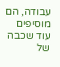עבודה, הם מוסיפים עוד שכבה של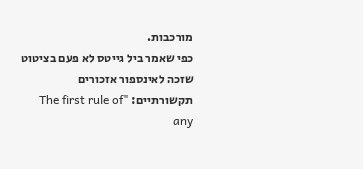מורכבות.
כפי שאמר ביל גייטס לא פעם בציטוט שזכה לאינספור אזכורים תקשורתיים: "The first rule of any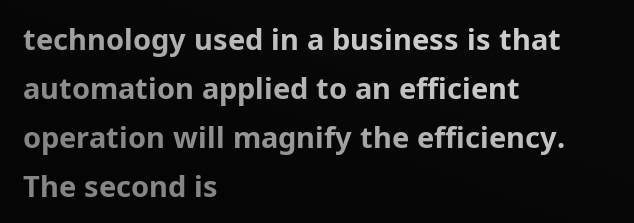technology used in a business is that automation applied to an efficient operation will magnify the efficiency. The second is